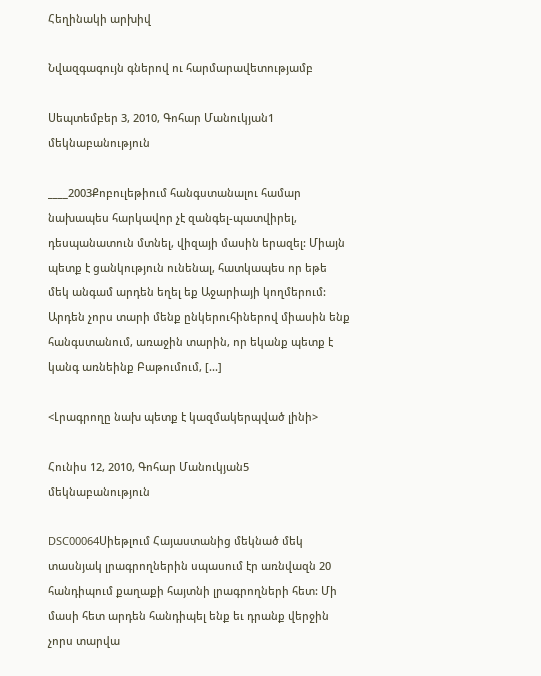Հեղինակի արխիվ

Նվազգագույն գներով ու հարմարավետությամբ

Սեպտեմբեր 3, 2010, Գոհար Մանուկյան1 մեկնաբանություն

____2003Քոբուլեթիում հանգստանալու համար նախապես հարկավոր չէ զանգել-պատվիրել, դեսպանատուն մտնել, վիզայի մասին երազել: Միայն պետք է ցանկություն ունենալ, հատկապես որ եթե մեկ անգամ արդեն եղել եք Աջարիայի կողմերում: Արդեն չորս տարի մենք ընկերուհիներով միասին ենք հանգստանում, առաջին տարին, որ եկանք պետք է կանգ առնեինք Բաթումում, [...]

<Լրագրողը նախ պետք է կազմակերպված լինի>

Հունիս 12, 2010, Գոհար Մանուկյան5 մեկնաբանություն

DSC00064Սիեթլում Հայաստանից մեկնած մեկ տասնյակ լրագրողներին սպասում էր առնվազն 20 հանդիպում քաղաքի հայտնի լրագրողների հետ: Մի մասի հետ արդեն հանդիպել ենք եւ դրանք վերջին չորս տարվա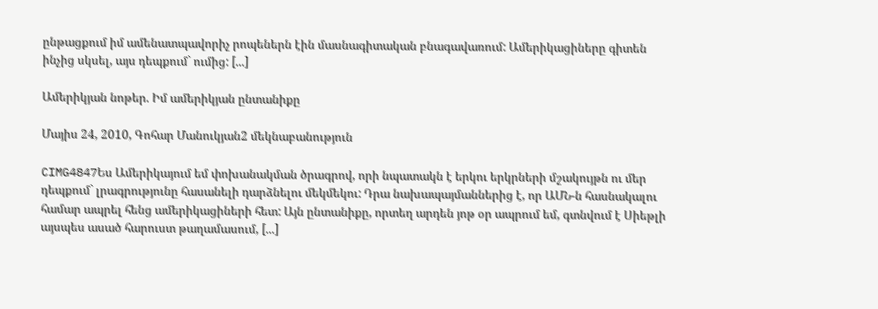ընթացքում իմ ամենատպավորիչ րոպեներն էին մասնագիտական բնագավառում: Ամերիկացիները գիտեն ինչից սկսել, այս դեպքում` ումից: [...]

Ամերիկյան նոթեր. Իմ ամերիկյան ընտանիքը

Մայիս 24, 2010, Գոհար Մանուկյան2 մեկնաբանություն

CIMG4847Ես Ամերիկայում եմ փոխանակման ծրագրով, որի նպատակն է երկու երկրների մշակույթն ու մեր դեպքում` լրագրությունը հասանելի դարձնելու մեկմեկու: Դրա նախապայմաններից է, որ ԱՄՆ-ն հասնակալու համար ապրել հենց ամերիկացիների հետ: Այն ընտանիքը, որտեղ արդեն յոթ օր ապրում եմ, գտնվում է Սիեթլի այսպես ասած հարուստ թաղամասում, [...]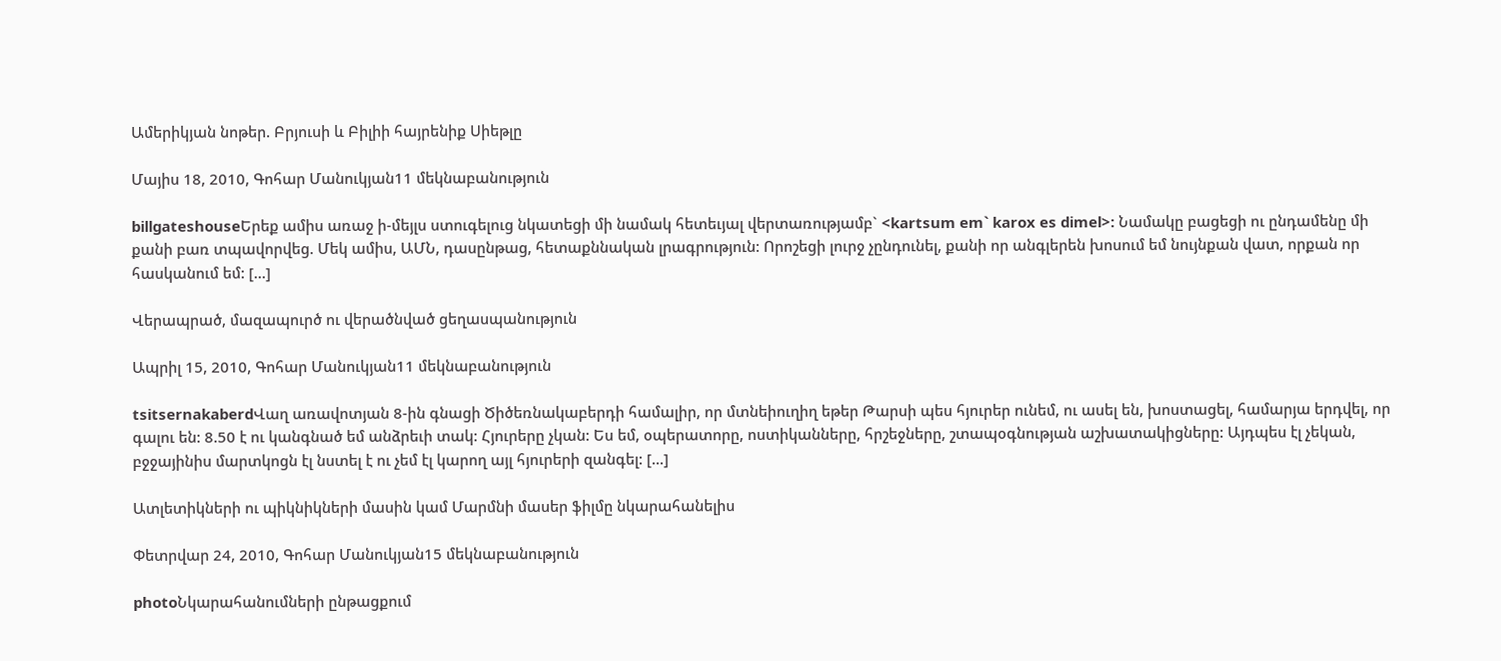Ամերիկյան նոթեր. Բրյուսի և Բիլիի հայրենիք Սիեթլը

Մայիս 18, 2010, Գոհար Մանուկյան11 մեկնաբանություն

billgateshouseԵրեք ամիս առաջ ի-մեյլս ստուգելուց նկատեցի մի նամակ հետեւյալ վերտառությամբ` <kartsum em` karox es dimel>: Նամակը բացեցի ու ընդամենը մի քանի բառ տպավորվեց. Մեկ ամիս, ԱՄՆ, դասընթաց, հետաքննական լրագրություն: Որոշեցի լուրջ չընդունել, քանի որ անգլերեն խոսում եմ նույնքան վատ, որքան որ հասկանում եմ: [...]

Վերապրած, մազապուրծ ու վերածնված ցեղասպանություն

Ապրիլ 15, 2010, Գոհար Մանուկյան11 մեկնաբանություն

tsitsernakaberdՎաղ առավոտյան 8-ին գնացի Ծիծեռնակաբերդի համալիր, որ մտնեիուղիղ եթեր Թարսի պես հյուրեր ունեմ, ու ասել են, խոստացել, համարյա երդվել, որ գալու են: 8.50 է ու կանգնած եմ անձրեւի տակ: Հյուրերը չկան: Ես եմ, օպերատորը, ոստիկանները, հրշեջները, շտապօգնության աշխատակիցները: Այդպես էլ չեկան, բջջայինիս մարտկոցն էլ նստել է ու չեմ էլ կարող այլ հյուրերի զանգել: [...]

Ատլետիկների ու պիկնիկների մասին կամ Մարմնի մասեր ֆիլմը նկարահանելիս

Փետրվար 24, 2010, Գոհար Մանուկյան15 մեկնաբանություն

photoՆկարահանումների ընթացքում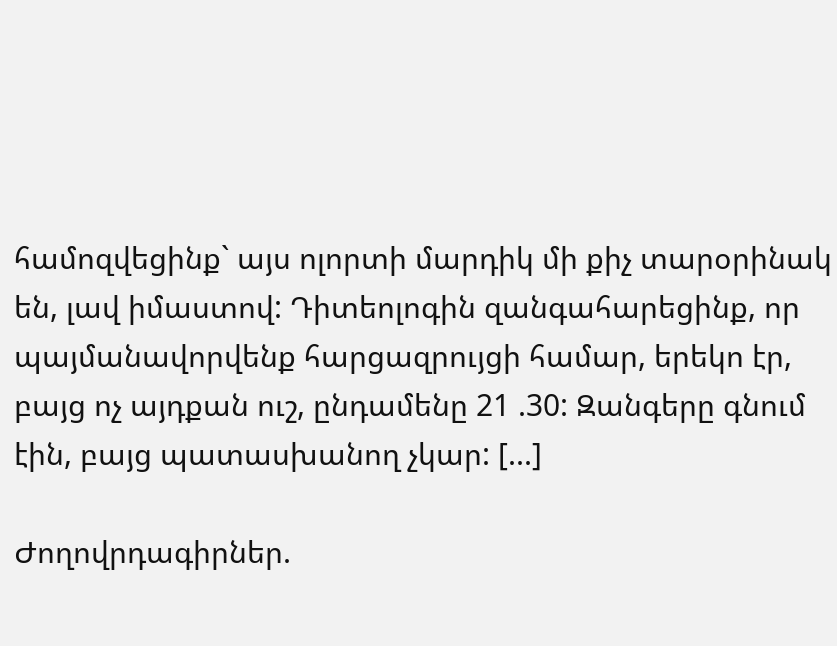համոզվեցինք` այս ոլորտի մարդիկ մի քիչ տարօրինակ են, լավ իմաստով: Դիտեոլոգին զանգահարեցինք, որ պայմանավորվենք հարցազրույցի համար, երեկո էր, բայց ոչ այդքան ուշ, ընդամենը 21 .30: Զանգերը գնում էին, բայց պատասխանող չկար: [...]

Ժողովրդագիրներ.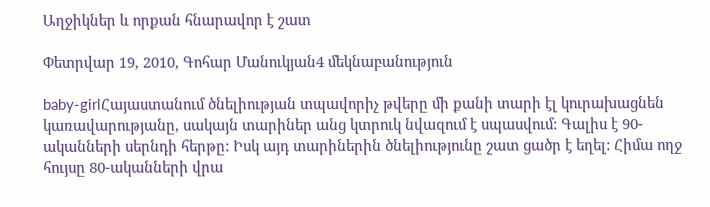Աղջիկներ և որքան հնարավոր է շատ

Փետրվար 19, 2010, Գոհար Մանուկյան4 մեկնաբանություն

baby-girlՀայաստանում ծնելիության տպավորիչ թվերը մի քանի տարի էլ կուրախացնեն կառավարությանը, սակայն տարիներ անց կտրուկ նվազում է սպասվում: Գալիս է 90-ականների սերնդի հերթը: Իսկ այդ տարիներին ծնելիությունը շատ ցածր է եղել: Հիմա ողջ հույսը 80-ականների վրա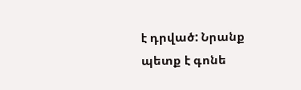է դրված: Նրանք պետք է գոնե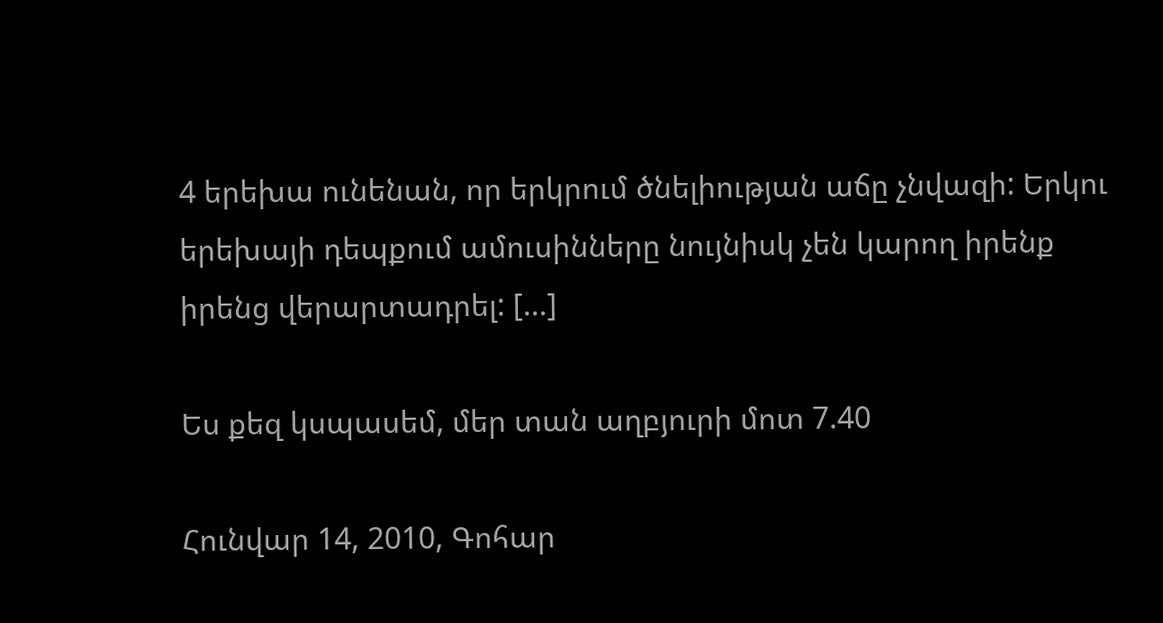4 երեխա ունենան, որ երկրում ծնելիության աճը չնվազի: Երկու երեխայի դեպքում ամուսինները նույնիսկ չեն կարող իրենք իրենց վերարտադրել: [...]

Ես քեզ կսպասեմ, մեր տան աղբյուրի մոտ 7.40

Հունվար 14, 2010, Գոհար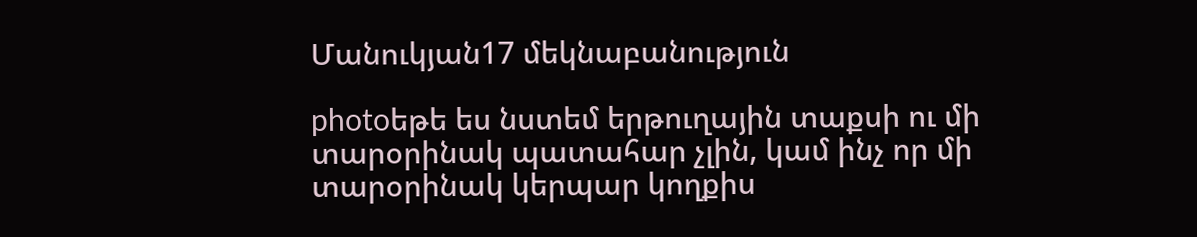Մանուկյան17 մեկնաբանություն

photoեթե ես նստեմ երթուղային տաքսի ու մի տարօրինակ պատահար չլին, կամ ինչ որ մի տարօրինակ կերպար կողքիս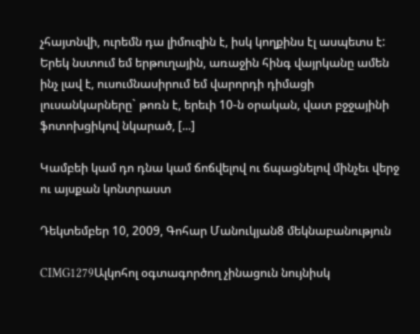չհայտնվի, ուրեմն դա լիմուզին է, իսկ կողքինս էլ ասպետս է: Երեկ նստում եմ երթուղային, առաջին հինգ վայրկանը ամեն ինչ լավ է, ուսումնասիրում եմ վարորդի դիմացի լուսանկարները` թոռն է, երեւի 10-ն օրական, վատ բջջայինի ֆոտոխցիկով նկարած, [...]

Կամբեի կամ դո դնա կամ ճոճվելով ու ճպացնելով մինչեւ վերջ ու այսքան կոնտրաստ

Դեկտեմբեր 10, 2009, Գոհար Մանուկյան8 մեկնաբանություն

CIMG1279Ալկոհոլ օգտագործող չինացուն նույնիսկ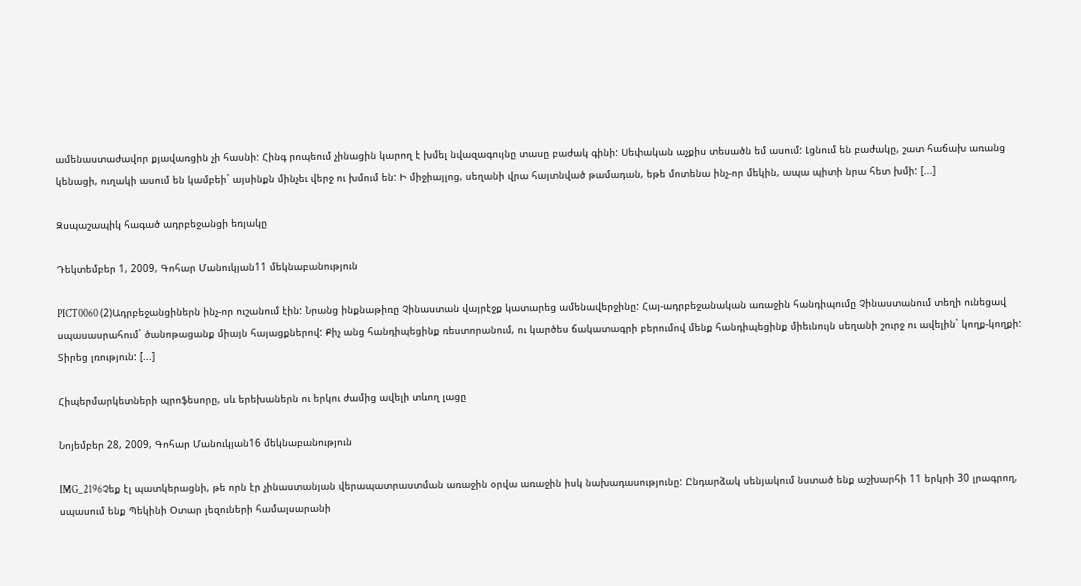ամենաստաժավոր քյավառցին չի հասնի: Հինգ րոպեում չինացին կարող է խմել նվազագույնը տասը բաժակ գինի: Սեփական աչքիս տեսածն եմ ասում: Լցնում են բաժակը, շատ հաճախ առանց կենացի, ուղակի ասում են կամբեի` այսինքն մինչեւ վերջ ու խմում են: Ի միջիայլոց, սեղանի վրա հայտնված թամադան, եթե մոտենա ինչ-որ մեկին, ապա պիտի նրա հետ խմի: [...]

Զսպաշապիկ հագած ադրբեջանցի եռյակը

Դեկտեմբեր 1, 2009, Գոհար Մանուկյան11 մեկնաբանություն

PICT0060 (2)Ադրբեջանցիներն ինչ-որ ուշանում էին: Նրանց ինքնաթիռը Չինաստան վայրէջք կատարեց ամենավերջինը: Հայ-ադրբեջանական առաջին հանդիպումը Չինաստանում տեղի ունեցավ սպասասրահում` ծանոթացանք միայն հայացքներով: Քիչ անց հանդիպեցինք ռեստորանում, ու կարծես ճակատագրի բերումով մենք հանդիպեցինք միեւնույն սեղանի շուրջ ու ավելին` կողք-կողքի: Տիրեց լռություն: [...]

Հիպերմարկետների պրոֆեսորը, սև երեխաներն ու երկու ժամից ավելի տևող լացը

Նոյեմբեր 28, 2009, Գոհար Մանուկյան16 մեկնաբանություն

IMG_2196Չեք էլ պատկերացնի, թե որն էր չինաստանյան վերապատրաստման առաջին օրվա առաջին իսկ նախադասությունը: Ընդարձակ սենյակում նստած ենք աշխարհի 11 երկրի 30 լրագրող, սպասում ենք Պեկինի Օտար լեզուների համալսարանի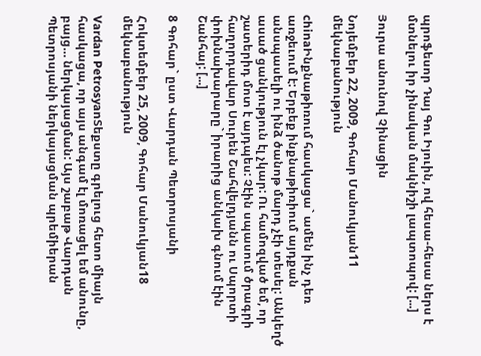պրոֆեսոր Դայ Գու Իյուին, ով հեսա-հեսա ներս է մտնելու իր չինական մակնիշի լապտոպով: [...]

Յուրա անունով Չինացին

Նոյեմբեր 22, 2009, Գոհար Մանուկյան11 մեկնաբանություն

chinaԻնքնաթիռում հասկացա` ամեն ինչ դեռ առջեւում է: Երբեք ինքնաթիռիում այդքան անսպասելի ու ինձ ծանոթ մարդ չէի տեսել: Անկեղծ ասած ցանկություն էլ չկար: Ու համոզված եմ, որ շատերիդ մոտ է այդպես: Չէին սպասում ծրագրի հաղորդավար Սուրեն Շահվելդյանն ու Սպորտի փոխնախարարը` իրարից անկախ գնում էին Շանհայ: [...]

8 Գոհար` ըստ Վարդան Պետրոսյանի

Հոկտեմբեր 25, 2009, Գոհար Մանուկյան18 մեկնաբանություն

Vardan PetrosyanՏեքստը գրելուց հետո միայն հասկացա, որ այս անգամ էլ մոռացել եմ անունը, բայց… ներկայացման: Այս շաբաթ Վարդան Պետրոսյանի ներկայացման պրեմիերան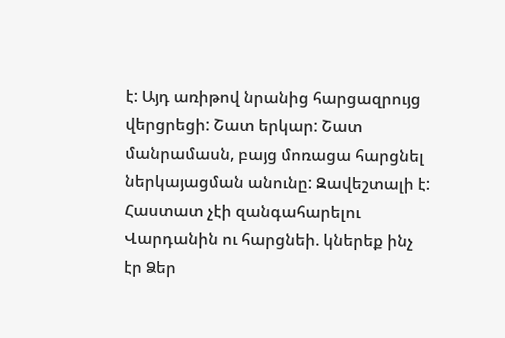է: Այդ առիթով նրանից հարցազրույց վերցրեցի: Շատ երկար: Շատ մանրամասն, բայց մոռացա հարցնել ներկայացման անունը: Զավեշտալի է: Հաստատ չէի զանգահարելու Վարդանին ու հարցնեի. կներեք ինչ էր Ձեր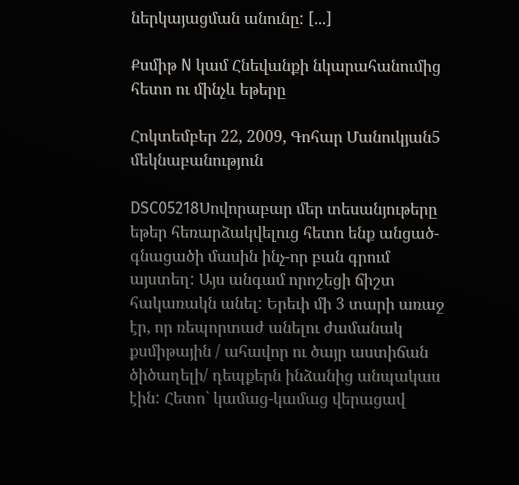ներկայացման անունը: [...]

Քսմիթ N կամ Հնեվանքի նկարահանումից հետո ու մինչև եթերը

Հոկտեմբեր 22, 2009, Գոհար Մանուկյան5 մեկնաբանություն

DSC05218Սովորաբար մեր տեսանյութերը եթեր հեռարձակվելուց հետո ենք անցած-գնացածի մասին ինչ-որ բան գրում այստեղ: Այս անգամ որոշեցի ճիշտ հակառակն անել: Երեւի մի 3 տարի առաջ էր, որ ռեպորտաժ անելու ժամանակ քսմիթային / ահավոր ու ծայր աստիճան ծիծաղելի/ դեպքերն ինձանից անպակաս էին: Հետո` կամաց-կամաց վերացավ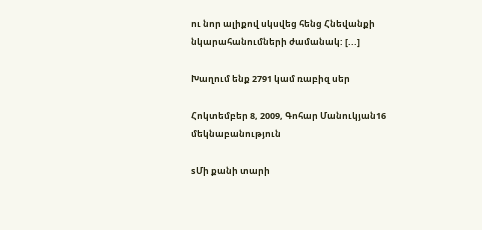ու նոր ալիքով սկսվեց հենց Հնեվանքի նկարահանումների ժամանակ: [...]

Խաղում ենք 2791 կամ ռաբիզ սեր

Հոկտեմբեր 8, 2009, Գոհար Մանուկյան16 մեկնաբանություն

sՄի քանի տարի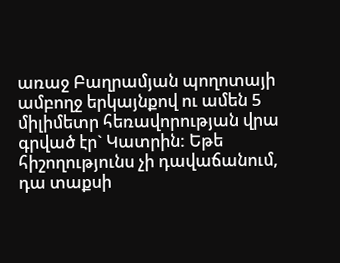առաջ Բաղրամյան պողոտայի ամբողջ երկայնքով ու ամեն 5 միլիմետր հեռավորության վրա գրված էր` Կատրին: Եթե հիշողությունս չի դավաճանում, դա տաքսի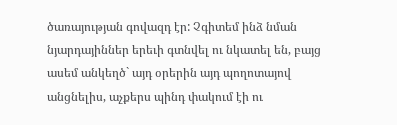ծառայության գովազդ էր: Չգիտեմ ինձ նման նյարդայիններ երեւի գտնվել ու նկատել են, բայց ասեմ անկեղծ` այդ օրերին այդ պողոտայով անցնելիս, աչքերս պինդ փակում էի ու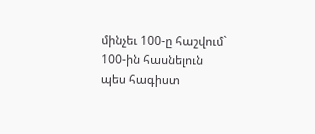մինչեւ 100-ը հաշվում` 100-ին հասնելուն պես հագիստ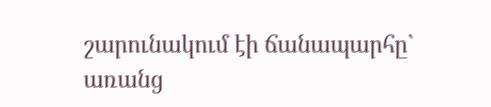շարունակում էի ճանապարհը` առանց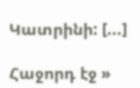Կատրինի: [...]

Հաջորդ էջ »